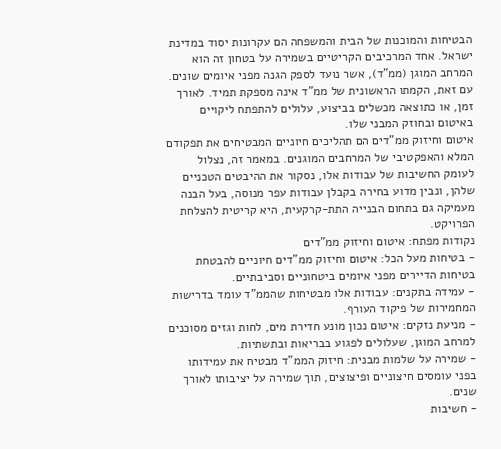הבטיחות והמוכנות של הבית והמשפחה הם עקרונות יסוד במדינת ישראל. אחד המרכיבים הקריטיים בשמירה על בטחון זה הוא המרחב המוגן (ממ"ד), אשר נועד לספק הגנה מפני איומים שונים. עם זאת, הקמתו הראשונית של ממ"ד אינה מספקת תמיד. לאורך זמן, או כתוצאה מכשלים בביצוע, עלולים להתפתח ליקויים באיטום ובחוזק המבני שלו.
איטום וחיזוק ממ"דים הם תהליכים חיוניים המבטיחים את תפקודם המלא והאפקטיבי של המרחבים המוגנים. במאמר זה, נצלול לעומק החשיבות של עבודות אלו, נסקור את ההיבטים הטכניים שלהן, ונבין מדוע בחירה בקבלן עבודות עפר מנוסה, בעל הבנה מעמיקה גם בתחום הבנייה התת-קרקעית, היא קריטית להצלחת הפרויקט.
נקודות מפתח: איטום וחיזוק ממ"דים
- בטיחות מעל הכל: איטום וחיזוק ממ"דים חיוניים להבטחת בטיחות הדיירים מפני איומים ביטחוניים וסביבתיים.
- עמידה בתקנים: עבודות אלו מבטיחות שהממ"ד עומד בדרישות המחמירות של פיקוד העורף.
- מניעת נזקים: איטום נכון מונע חדירת מים, לחות וגזים מסוכנים למרחב המוגן, שעלולים לפגוע בבריאות ובתשתיות.
- שמירה על שלמות מבנית: חיזוק הממ"ד מבטיח את עמידותו בפני עומסים חיצוניים ופיצוצים, תוך שמירה על יציבותו לאורך שנים.
- חשיבות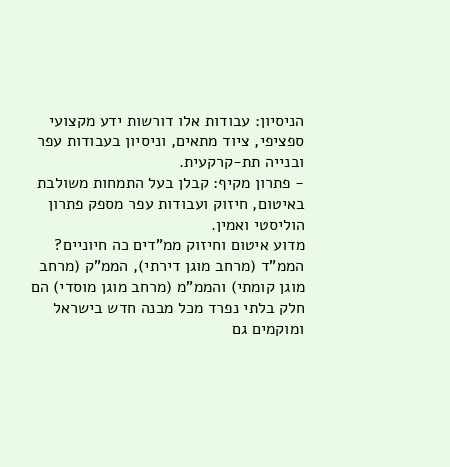הניסיון: עבודות אלו דורשות ידע מקצועי ספציפי, ציוד מתאים, וניסיון בעבודות עפר ובנייה תת-קרקעית.
- פתרון מקיף: קבלן בעל התמחות משולבת באיטום, חיזוק ועבודות עפר מספק פתרון הוליסטי ואמין.
מדוע איטום וחיזוק ממ"דים כה חיוניים?
הממ"ד (מרחב מוגן דירתי), הממ"ק (מרחב מוגן קומתי) והממ"מ (מרחב מוגן מוסדי) הם חלק בלתי נפרד מכל מבנה חדש בישראל ומוקמים גם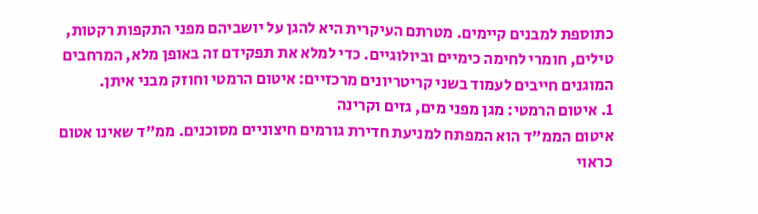כתוספת למבנים קיימים. מטרתם העיקרית היא להגן על יושביהם מפני התקפות רקטות, טילים, חומרי לחימה כימיים וביולוגיים. כדי למלא את תפקידם זה באופן מלא, המרחבים המוגנים חייבים לעמוד בשני קריטריונים מרכזיים: איטום הרמטי וחוזק מבני איתן.
1. איטום הרמטי: מגן מפני מים, גזים וקרינה
איטום הממ"ד הוא המפתח למניעת חדירת גורמים חיצוניים מסוכנים. ממ"ד שאינו אטום כראוי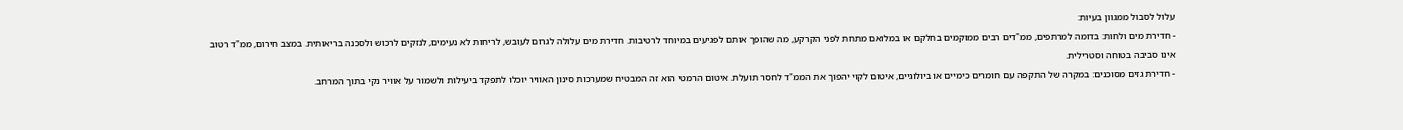עלול לסבול ממגוון בעיות:
- חדירת מים ולחות: בדומה למרתפים, ממ"דים רבים ממוקמים בחלקם או במלואם מתחת לפני הקרקע, מה שהופך אותם לפגיעים במיוחד לרטיבות. חדירת מים עלולה לגרום לעובש, לריחות לא נעימים, לנזקים לרכוש ולסכנה בריאותית. במצב חירום, ממ"ד רטוב אינו סביבה בטוחה וסטרילית.
- חדירת גזים מסוכנים: במקרה של התקפה עם חומרים כימיים או ביולוגיים, איטום לקוי יהפוך את הממ"ד לחסר תועלת. איטום הרמטי הוא זה המבטיח שמערכות סינון האוויר יוכלו לתפקד ביעילות ולשמור על אוויר נקי בתוך המרחב.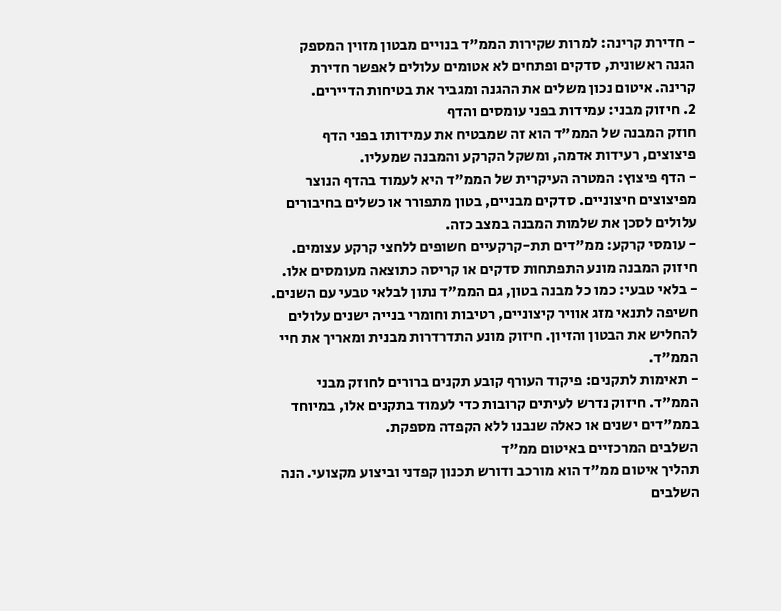- חדירת קרינה: למרות שקירות הממ"ד בנויים מבטון מזוין המספק הגנה ראשונית, סדקים ופתחים לא אטומים עלולים לאפשר חדירת קרינה. איטום נכון משלים את ההגנה ומגביר את בטיחות הדיירים.
2. חיזוק מבני: עמידות בפני עומסים והדף
חוזק המבנה של הממ"ד הוא זה שמבטיח את עמידותו בפני הדף פיצוצים, רעידות אדמה, ומשקל הקרקע והמבנה שמעליו.
- הדף פיצוץ: המטרה העיקרית של הממ"ד היא לעמוד בהדף הנוצר מפיצוצים חיצוניים. סדקים מבניים, בטון מתפורר או כשלים בחיבורים עלולים לסכן את שלמות המבנה במצב כזה.
- עומסי קרקע: ממ"דים תת-קרקעיים חשופים ללחצי קרקע עצומים. חיזוק המבנה מונע התפתחות סדקים או קריסה כתוצאה מעומסים אלו.
- בלאי טבעי: כמו כל מבנה בטון, גם הממ"ד נתון לבלאי טבעי עם השנים. חשיפה לתנאי מזג אוויר קיצוניים, רטיבות וחומרי בנייה ישנים עלולים להחליש את הבטון והזיון. חיזוק מונע התדרדרות מבנית ומאריך את חיי הממ"ד.
- תאימות לתקנים: פיקוד העורף קובע תקנים ברורים לחוזק מבני הממ"ד. חיזוק נדרש לעיתים קרובות כדי לעמוד בתקנים אלו, במיוחד בממ"דים ישנים או כאלה שנבנו ללא הקפדה מספקת.
השלבים המרכזיים באיטום ממ"ד
תהליך איטום ממ"ד הוא מורכב ודורש תכנון קפדני וביצוע מקצועי. הנה השלבים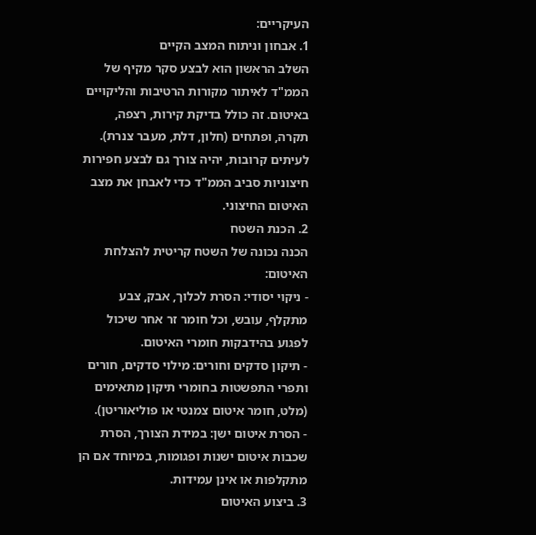העיקריים:
1. אבחון וניתוח המצב הקיים
השלב הראשון הוא לבצע סקר מקיף של הממ"ד לאיתור מקורות הרטיבות והליקויים באיטום. זה כולל בדיקת קירות, רצפה, תקרה, ופתחים (חלון, דלת, מעבר צנרת). לעיתים קרובות, יהיה צורך גם לבצע חפירות חיצוניות סביב הממ"ד כדי לאבחן את מצב האיטום החיצוני.
2. הכנת השטח
הכנה נכונה של השטח קריטית להצלחת האיטום:
- ניקוי יסודי: הסרת לכלוך, אבק, צבע מתקלף, עובש, וכל חומר זר אחר שיכול לפגוע בהידבקות חומרי האיטום.
- תיקון סדקים וחורים: מילוי סדקים, חורים ותפרי התפשטות בחומרי תיקון מתאימים (מלט, חומר איטום צמנטי או פוליאוריטן).
- הסרת איטום ישן: במידת הצורך, הסרת שכבות איטום ישנות ופגומות, במיוחד אם הן מתקלפות או אינן עמידות.
3. ביצוע האיטום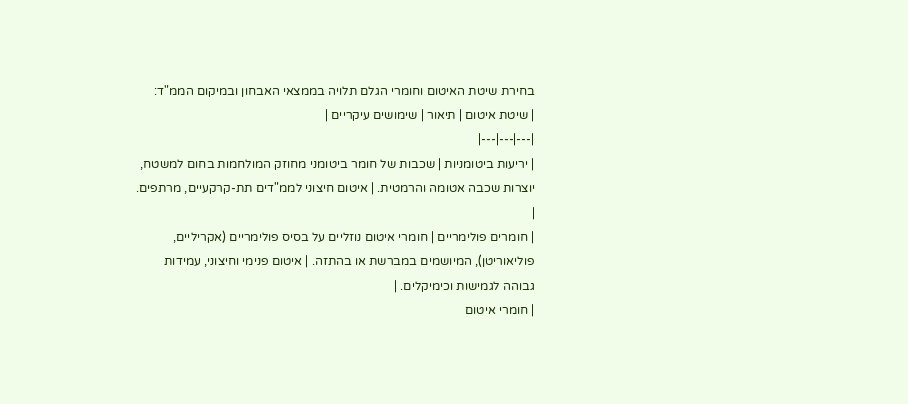בחירת שיטת האיטום וחומרי הגלם תלויה בממצאי האבחון ובמיקום הממ"ד:
| שיטת איטום | תיאור | שימושים עיקריים |
|---|---|---|
| יריעות ביטומניות | שכבות של חומר ביטומני מחוזק המולחמות בחום למשטח, יוצרות שכבה אטומה והרמטית. | איטום חיצוני לממ"דים תת-קרקעיים, מרתפים. |
| חומרים פולימריים | חומרי איטום נוזליים על בסיס פולימריים (אקריליים, פוליאוריטן), המיושמים במברשת או בהתזה. | איטום פנימי וחיצוני, עמידות גבוהה לגמישות וכימיקלים. |
| חומרי איטום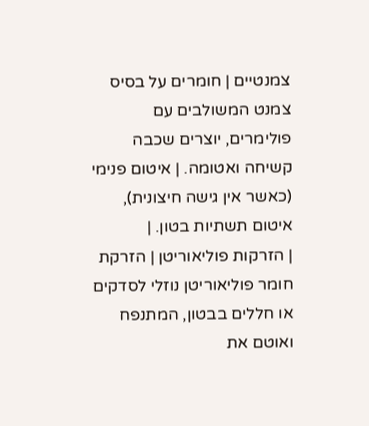צמנטיים | חומרים על בסיס צמנט המשולבים עם פולימרים, יוצרים שכבה קשיחה ואטומה. | איטום פנימי (כאשר אין גישה חיצונית), איטום תשתיות בטון. |
| הזרקות פוליאוריטן | הזרקת חומר פוליאוריטן נוזלי לסדקים או חללים בבטון, המתנפח ואוטם את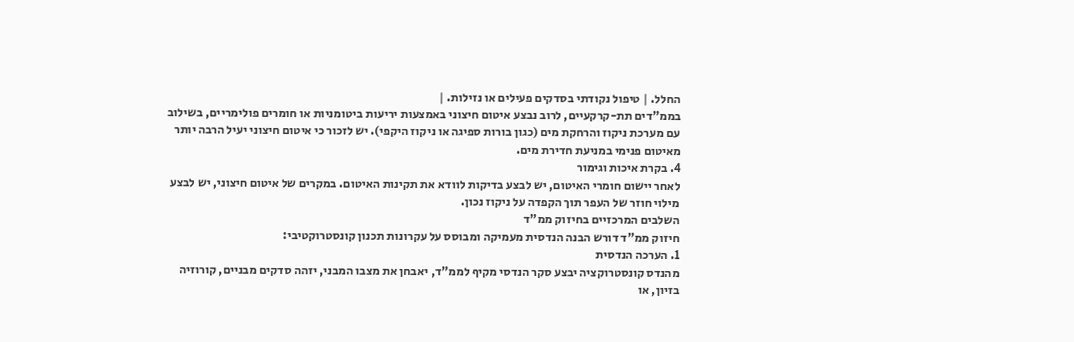החלל. | טיפול נקודתי בסדקים פעילים או נזילות. |
בממ"דים תת-קרקעיים, לרוב נבצע איטום חיצוני באמצעות יריעות ביטומניות או חומרים פולימריים, בשילוב עם מערכת ניקוז והרחקת מים (כגון בורות ספיגה או ניקוז היקפי). יש לזכור כי איטום חיצוני יעיל הרבה יותר מאיטום פנימי במניעת חדירת מים.
4. בקרת איכות וגימור
לאחר יישום חומרי האיטום, יש לבצע בדיקות לוודא את תקינות האיטום. במקרים של איטום חיצוני, יש לבצע מילוי חוזר של העפר תוך הקפדה על ניקוז נכון.
השלבים המרכזיים בחיזוק ממ"ד
חיזוק ממ"ד דורש הבנה הנדסית מעמיקה ומבוסס על עקרונות תכנון קונסטרוקטיבי:
1. הערכה הנדסית
מהנדס קונסטרוקציה יבצע סקר הנדסי מקיף לממ"ד, יאבחן את מצבו המבני, יזהה סדקים מבניים, קורוזיה בזיון, או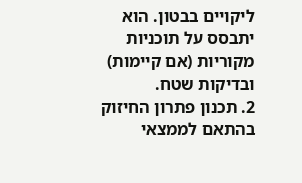ליקויים בבטון. הוא יתבסס על תוכניות מקוריות (אם קיימות) ובדיקות שטח.
2. תכנון פתרון החיזוק
בהתאם לממצאי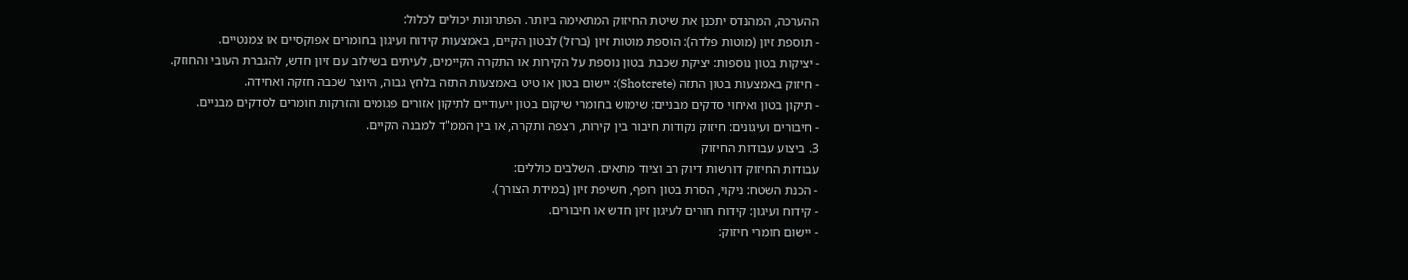ההערכה, המהנדס יתכנן את שיטת החיזוק המתאימה ביותר. הפתרונות יכולים לכלול:
- תוספת זיון (מוטות פלדה): הוספת מוטות זיון (ברזל) לבטון הקיים, באמצעות קידוח ועיגון בחומרים אפוקסיים או צמנטיים.
- יציקות בטון נוספות: יציקת שכבת בטון נוספת על הקירות או התקרה הקיימים, לעיתים בשילוב עם זיון חדש, להגברת העובי והחוזק.
- חיזוק באמצעות בטון התזה (Shotcrete): יישום בטון או טיט באמצעות התזה בלחץ גבוה, היוצר שכבה חזקה ואחידה.
- תיקון בטון ואיחוי סדקים מבניים: שימוש בחומרי שיקום בטון ייעודיים לתיקון אזורים פגומים והזרקות חומרים לסדקים מבניים.
- חיבורים ועיגונים: חיזוק נקודות חיבור בין קירות, רצפה ותקרה, או בין הממ"ד למבנה הקיים.
3. ביצוע עבודות החיזוק
עבודות החיזוק דורשות דיוק רב וציוד מתאים. השלבים כוללים:
- הכנת השטח: ניקוי, הסרת בטון רופף, חשיפת זיון (במידת הצורך).
- קידוח ועיגון: קידוח חורים לעיגון זיון חדש או חיבורים.
- יישום חומרי חיזוק: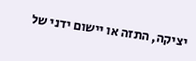יציקה, התזה או יישום ידני של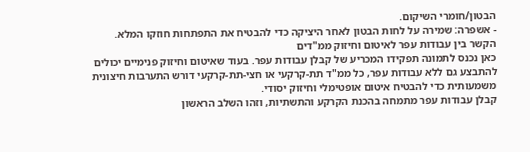הבטון/חומרי השיקום.
- אשפרה: שמירה על לחות הבטון לאחר היציקה כדי להבטיח את התפתחות חוזקו המלא.
הקשר בין עבודות עפר לאיטום וחיזוק ממ"דים
כאן נכנס לתמונה תפקידו המכריע של קבלן עבודות עפר. בעוד שאיטום וחיזוק פנימיים יכולים להתבצע גם ללא עבודות עפר, כל ממ"ד תת-קרקעי או חצי-תת-קרקעי דורש התערבות חיצונית משמעותית כדי להבטיח איטום אופטימלי וחיזוק יסודי.
קבלן עבודות עפר מתמחה בהכנת הקרקע והתשתיות, וזהו השלב הראשון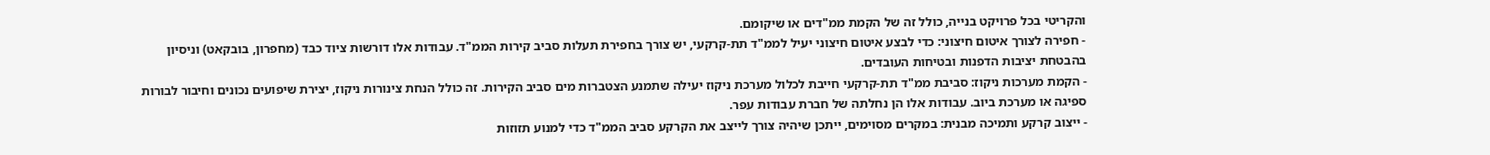והקריטי בכל פרויקט בנייה, כולל זה של הקמת ממ"דים או שיקומם.
- חפירה לצורך איטום חיצוני: כדי לבצע איטום חיצוני יעיל לממ"ד תת-קרקעי, יש צורך בחפירת תעלות סביב קירות הממ"ד. עבודות אלו דורשות ציוד כבד (מחפרון, בובקאט) וניסיון בהבטחת יציבות הדפנות ובטיחות העובדים.
- הקמת מערכות ניקוז: סביבת ממ"ד תת-קרקעי חייבת לכלול מערכת ניקוז יעילה שתמנע הצטברות מים סביב הקירות. זה כולל הנחת צינורות ניקוז, יצירת שיפועים נכונים וחיבור לבורות ספיגה או מערכת ביוב. עבודות אלו הן נחלתה של חברת עבודות עפר.
- ייצוב קרקע ותמיכה מבנית: במקרים מסוימים, ייתכן שיהיה צורך לייצב את הקרקע סביב הממ"ד כדי למנוע תזוזות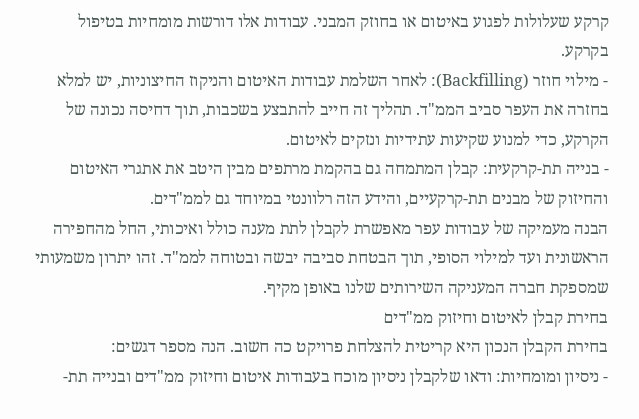קרקע שעלולות לפגוע באיטום או בחוזק המבני. עבודות אלו דורשות מומחיות בטיפול בקרקע.
- מילוי חוזר (Backfilling): לאחר השלמת עבודות האיטום והניקוז החיצוניות, יש למלא בחזרה את העפר סביב הממ"ד. תהליך זה חייב להתבצע בשכבות, תוך דחיסה נכונה של הקרקע, כדי למנוע שקיעות עתידיות ונזקים לאיטום.
- בנייה תת-קרקעית: קבלן המתמחה גם בהקמת מרתפים מבין היטב את אתגרי האיטום והחיזוק של מבנים תת-קרקעיים, והידע הזה רלוונטי במיוחד גם לממ"דים.
הבנה מעמיקה של עבודות עפר מאפשרת לקבלן לתת מענה כולל ואיכותי, החל מהחפירה הראשונית ועד למילוי הסופי, תוך הבטחת סביבה יבשה ובטוחה לממ"ד. זהו יתרון משמעותי שמספקת חברה המעניקה השירותים שלנו באופן מקיף.
בחירת קבלן לאיטום וחיזוק ממ"דים
בחירת הקבלן הנכון היא קריטית להצלחת פרויקט כה חשוב. הנה מספר דגשים:
- ניסיון ומומחיות: ודאו שלקבלן ניסיון מוכח בעבודות איטום וחיזוק ממ"דים ובנייה תת-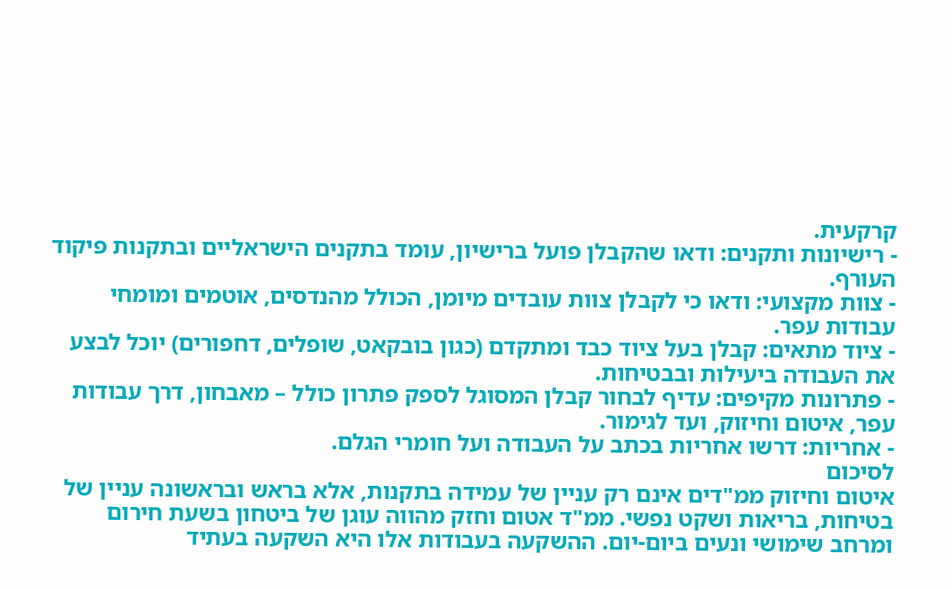קרקעית.
- רישיונות ותקנים: ודאו שהקבלן פועל ברישיון, עומד בתקנים הישראליים ובתקנות פיקוד העורף.
- צוות מקצועי: ודאו כי לקבלן צוות עובדים מיומן, הכולל מהנדסים, אוטמים ומומחי עבודות עפר.
- ציוד מתאים: קבלן בעל ציוד כבד ומתקדם (כגון בובקאט, שופלים, דחפורים) יוכל לבצע את העבודה ביעילות ובבטיחות.
- פתרונות מקיפים: עדיף לבחור קבלן המסוגל לספק פתרון כולל – מאבחון, דרך עבודות עפר, איטום וחיזוק, ועד לגימור.
- אחריות: דרשו אחריות בכתב על העבודה ועל חומרי הגלם.
לסיכום
איטום וחיזוק ממ"דים אינם רק עניין של עמידה בתקנות, אלא בראש ובראשונה עניין של בטיחות, בריאות ושקט נפשי. ממ"ד אטום וחזק מהווה עוגן של ביטחון בשעת חירום ומרחב שימושי ונעים ביום-יום. ההשקעה בעבודות אלו היא השקעה בעתיד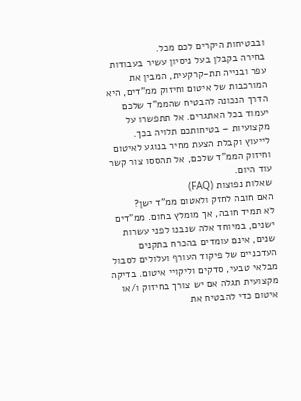ובבטיחות היקרים לכם מכל.
בחירה בקבלן בעל ניסיון עשיר בעבודות עפר ובנייה תת-קרקעית, המבין את המורכבות של איטום וחיזוק ממ"דים, היא הדרך הנכונה להבטיח שהממ"ד שלכם יעמוד בכל האתגרים. אל תתפשרו על מקצועיות – בטיחותכם תלויה בכך.
לייעוץ וקבלת הצעת מחיר בנוגע לאיטום וחיזוק הממ"ד שלכם, אל תהססו צור קשר עוד היום.
שאלות נפוצות (FAQ)
האם חובה לחזק ולאטום ממ"ד ישן?
לא תמיד חובה, אך מומלץ בחום. ממ"דים ישנים, במיוחד אלה שנבנו לפני עשרות שנים, אינם עומדים בהכרח בתקנים העדכניים של פיקוד העורף ועלולים לסבול מבלאי טבעי, סדקים וליקויי איטום. בדיקה מקצועית תגלה אם יש צורך בחיזוק ו/או איטום כדי להבטיח את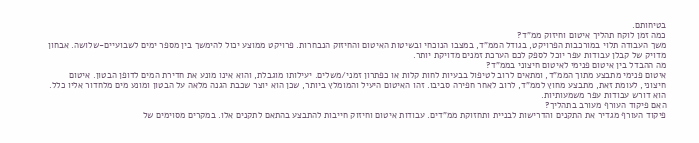בטיחותם.
כמה זמן לוקח תהליך איטום וחיזוק ממ"ד?
משך העבודה תלוי במורכבות הפרויקט, בגודל הממ"ד, במצבו הנוכחי ובשיטות האיטום והחיזוק הנבחרות. פרויקט ממוצע יכול להימשך בין מספר ימים לשבועיים-שלושה. אבחון מדויק של קבלן עבודות עפר יוכל לספק לכם הערכת זמנים מדויקת יותר.
מה ההבדל בין איטום פנימי לאיטום חיצוני בממ"ד?
איטום פנימי מתבצע מתוך הממ"ד, ומתאים לרוב לטיפול בבעיות לחות קלות או כפתרון זמני/משלים. יעילותו מוגבלת, והוא אינו מונע את חדירת המים לדופן הבטון. איטום חיצוני, לעומת זאת, מתבצע מחוץ לממ"ד, לרוב לאחר חפירה סביבו. זהו האיטום היעיל והמומלץ ביותר, שכן הוא יוצר שכבת הגנה מלאה על הבטון ומונע מים מלחדור אליו כלל. הוא דורש עבודות עפר משמעותיות.
האם פיקוד העורף מעורב בתהליך?
פיקוד העורף מגדיר את התקנים והדרישות לבניית ותחזוקת ממ"דים. עבודות איטום וחיזוק חייבות להתבצע בהתאם לתקנים אלו. במקרים מסוימים של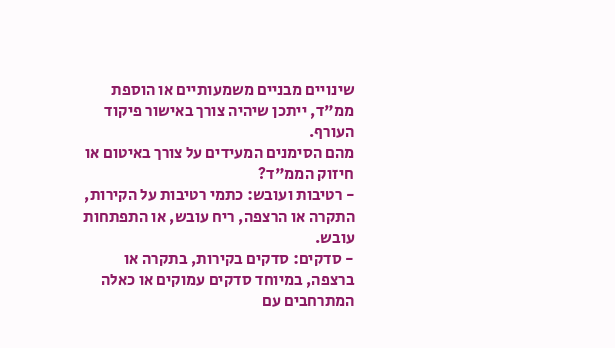שינויים מבניים משמעותיים או הוספת ממ"ד, ייתכן שיהיה צורך באישור פיקוד העורף.
מהם הסימנים המעידים על צורך באיטום או חיזוק הממ"ד?
- רטיבות ועובש: כתמי רטיבות על הקירות, התקרה או הרצפה, ריח עובש, או התפתחות עובש.
- סדקים: סדקים בקירות, בתקרה או ברצפה, במיוחד סדקים עמוקים או כאלה המתרחבים עם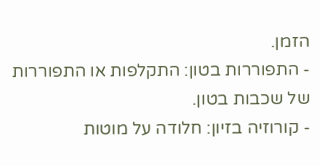הזמן.
- התפוררות בטון: התקלפות או התפוררות של שכבות בטון.
- קורוזיה בזיון: חלודה על מוטות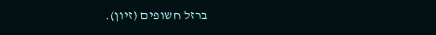ברזל חשופים (זיון).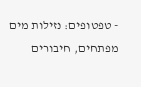- טפטופים: נזילות מים מפתחים, חיבורים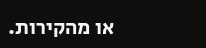או מהקירות.